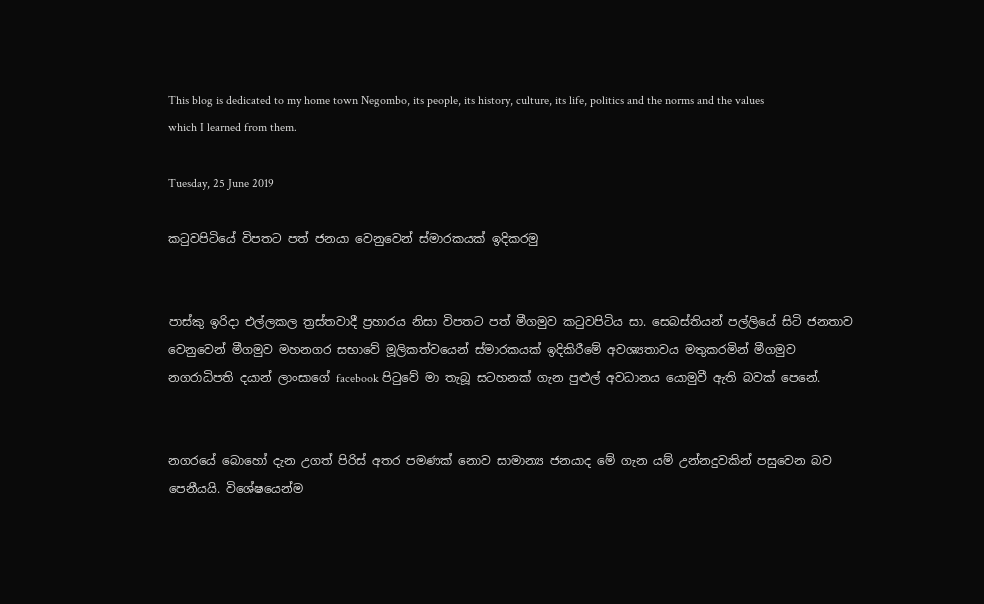This blog is dedicated to my home town Negombo, its people, its history, culture, its life, politics and the norms and the values which I learned from them.

Tuesday, 25 June 2019

කටුවපිටියේ විපතට පත් ජනයා වෙනුවෙන් ස්මාරකයක් ඉදිකරමු


පාස්කු ඉරිදා එල්ලකල ත්‍රස්තවාදී ප්‍රහාරය නිසා විපතට පත් මීගමුව කටුවපිටිය සා. සෙබස්තියන් පල්ලියේ සිටි ජනතාව වෙනුවෙන් මීගමුව මහනගර සභාවේ මූලිකත්වයෙන් ස්මාරකයක් ඉදිකිරීමේ අවශ්‍යතාවය මතුකරමින් මීගමුව නගරාධිපති දයාන් ලාංසාගේ facebook පිටුවේ මා තැබූ සටහනක් ගැන පුළුල් අවධානය යොමුවී ඇති බවක් පෙනේ.


නගරයේ බොහෝ දැන උගත් පිරිස් අතර පමණක් නොව සාමාන්‍ය ජනයාද මේ ගැන යම් උන්නදුවකින් පසුවෙන බව පෙනීයයි. විශේෂයෙන්ම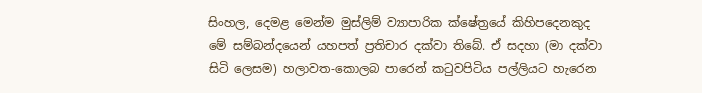සිංහල, දෙමළ මෙන්ම මුස්ලිම් ව්‍යාපාරික ක්ෂේත්‍රයේ කිහිපදෙනකුද මේ සම්බන්දයෙන් යහපත් ප්‍රතිචාර දක්වා තිබේ. ඒ සදහා (මා දක්වා සිටි ලෙසම) හලාවත-කොලබ පාරෙන් කටුවපිටිය පල්ලියට හැරෙන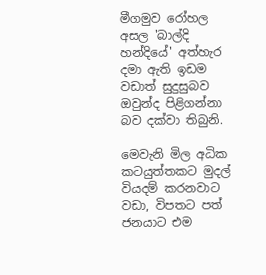මීගමුව රෝහල අසල 'බාල්දි හන්දියේ' අත්හැර දමා ඇති ඉඩම වඩාත් සුදුසුබව ඔවුන්ද පිළිගන්නා බව දක්වා තිබුනි.

මෙවැනි මිල අධික කටයුත්තකට මුදල් වියදම් කරනවාට වඩා, විපතට පත් ජනයාට එම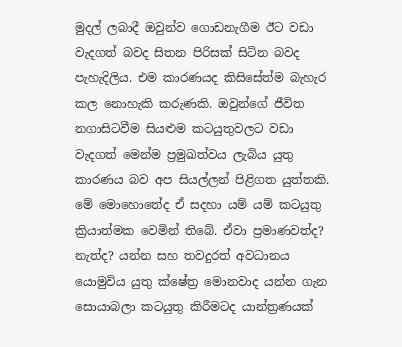මුදල් ලබාදී ඔවුන්ව ගොඩනැගීම ඊට වඩා වැදගත් බවද සිතන පිරිසක් සිටින බවද පැහැදිලිය. එම කාරණයද කිසිසේත්ම බැහැර කල නොහැකි කරුණකි. ඔවුන්ගේ ජීවිත නගාසිටවීම සියළුම කටයුතුවලට වඩා වැදගත් මෙන්ම ප්‍රමුඛත්වය ලැබිය යුතු කාරණය බව අප සියල්ලන් පිළිගත යුත්තකි. මේ මොහොතේද ඒ සදහා යම් යම් කටයුතු ක්‍රියාත්මක වෙමින් තිබේ. ඒවා ප්‍රමාණවත්ද? නැත්ද? යන්න සහ තවදුරත් අවධානය යොමුවිය යුතු ක්ෂේත්‍ර මොනවාද යන්න ගැන සොයාබලා කටයුතු කිරීමටද යාන්ත්‍රණයක්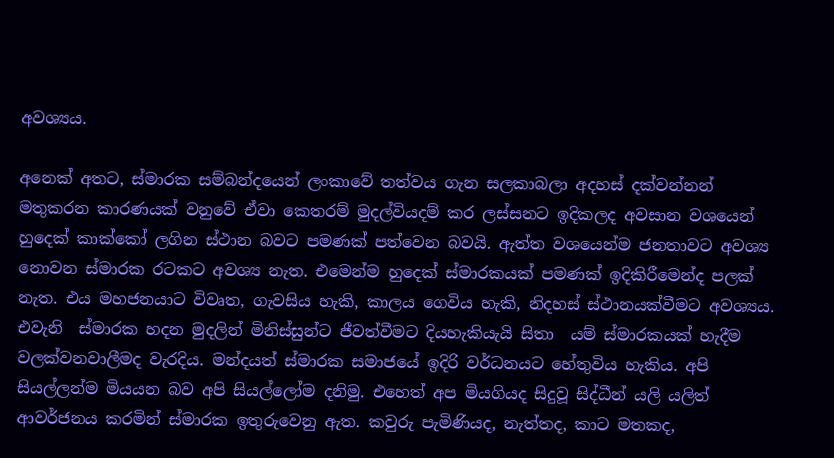අවශ්‍යය.

අනෙක් අතට, ස්මාරක සම්බන්දයෙන් ලංකාවේ තත්වය ගැන සලකාබලා අදහස් දක්වන්නන් මතුකරන කාරණයක් වනුවේ ඒවා කෙතරම් මුදල්වියදම් කර ලස්සනට ඉදිකලද අවසාන වශයෙන් හුදෙක් කාක්කෝ ලගින ස්ථාන බවට පමණක් පත්වෙන බවයි. ඇත්ත වශයෙන්ම ජනතාවට අවශ්‍ය නොවන ස්මාරක රටකට අවශ්‍ය නැත. එමෙන්ම හුදෙක් ස්මාරකයක් පමණක් ඉදිකිරීමෙන්ද පලක් නැත. එය මහජනයාට විවෘත, ගැවසිය හැකි, කාලය ගෙවිය හැකි, නිදහස් ස්ථානයක්වීමට අවශ්‍යය. එවැනි  ස්මාරක හදන මුදලින් මිනිස්සුන්ට ජීවත්වීමට දියහැකියැයි සිතා  යම් ස්මාරකයක් හැදීම වලක්වනවාලීමද වැරදිය. මන්දයත් ස්මාරක සමාජයේ ඉදිරි වර්ධනයට හේතුවිය හැකිය. අපි සියල්ලන්ම මියයන බව අපි සියල්ලෝම දනිමු. එහෙත් අප මියගියද සිදුවූ සිද්ධීන් යලි යලිත් ආවර්ජනය කරමින් ස්මාරක ඉතුරුවෙනු ඇත. කවුරු පැමිණියද, නැත්තද, කාට මතකද,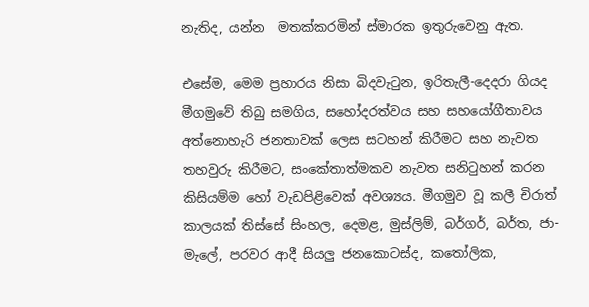නැතිද, යන්න  මතක්කරමින් ස්මාරක ඉතුරුවෙනු ඇත.

එසේම, මෙම ප්‍රහාරය නිසා බිදවැටුන, ඉරිතැලී-දෙදරා ගියද මීගමුවේ තිබු සමගිය, සහෝදරත්වය සහ සහයෝගීතාවය අත්නොහැරි ජනතාවක් ලෙස සටහන් කිරීමට සහ නැවත තහවුරු කිරීමට, සංකේතාත්මකව නැවත සනිටුහන් කරන කිසියම්ම හෝ වැඩපිළිවෙක් අවශ්‍යය. මීගමුව වූ කලී චිරාත් කාලයක් තිස්සේ සිංහල, දෙමළ, මුස්ලිම්, බර්ගර්, බර්ත, ජා-මැලේ, පරවර ආදී සියලු ජනකොටස්ද, කතෝලික,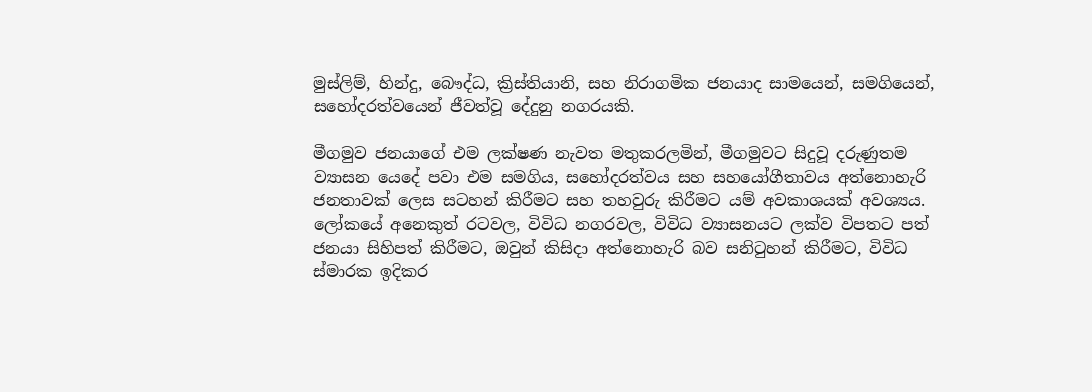මුස්ලිම්, හින්දු, බෞද්ධ, ක්‍රිස්තියානි, සහ නිරාගමික ජනයාද සාමයෙන්, සමගියෙන්, සහෝදරත්වයෙන් ජීවත්වූ දේදුනු නගරයකි.

මීගමුව ජනයාගේ එම ලක්ෂණ නැවත මතුකරලමින්, මීගමුවට සිදුවූ දරුණුතම ව්‍යාසන යෙදේ පවා එම සමගිය, සහෝදරත්වය සහ සහයෝගීතාවය අත්නොහැරි ජනතාවක් ලෙස සටහන් කිරීමට සහ තහවුරු කිරීමට යම් අවකාශයක් අවශ්‍යය. ලෝකයේ අනෙකුත් රටවල, විවිධ නගරවල, විවිධ ව්‍යාසනයට ලක්ව විපතට පත් ජනයා සිහිපත් කිරීමට, ඔවුන් කිසිදා අත්නොහැරි බව සනිටුහන් කිරීමට, විවිධ ස්මාරක ඉදිකර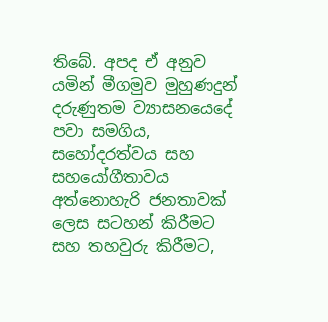තිබේ. අපද ඒ අනුව යමින් මීගමුව මුහුණදුන් දරුණුතම ව්‍යාසනයෙදේ පවා සමගිය, සහෝදරත්වය සහ සහයෝගීතාවය අත්නොහැරි ජනතාවක් ලෙස සටහන් කිරීමට සහ තහවුරු කිරීමට,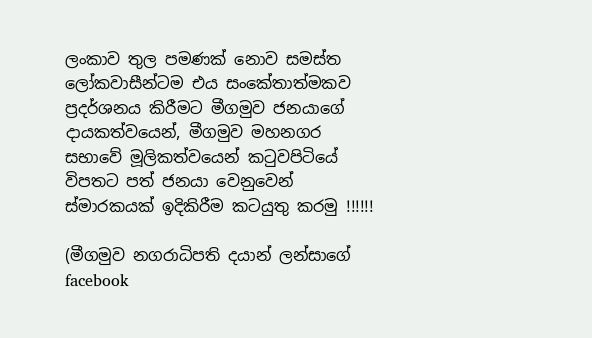ලංකාව තුල පමණක් නොව සමස්ත ලෝකවාසීන්ටම එය සංකේතාත්මකව ප්‍රදර්ශනය කිරීමට මීගමුව ජනයාගේ දායකත්වයෙන්, මීගමුව මහනගර සභාවේ මූලිකත්වයෙන් කටුවපිටියේ විපතට පත් ජනයා වෙනුවෙන් ස්මාරකයක් ඉදිකිරීම කටයුතු කරමු !!!!!!

(මීගමුව නගරාධිපති දයාන් ලන්සාගේ facebook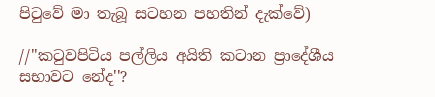පිටුවේ මා තැබූ සටහන පහතින් දැක්වේ)

//''කටුවපිටිය පල්ලිය අයිති කටාන ප්‍රාදේශීය සභාවට නේද''?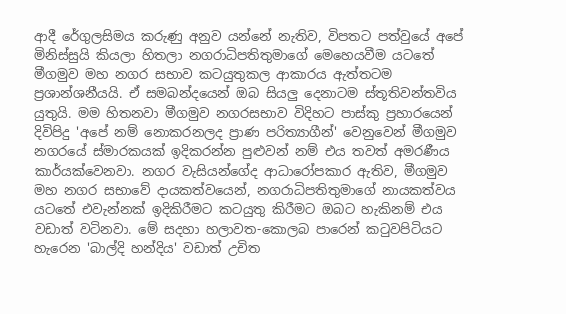ආදී රේගුලසිමය කරුණු අනුව යන්නේ නැතිව, විපතට පත්වුයේ අපේ මිනිස්සුයි කියලා හිතලා නගරාධිපතිතුමාගේ මෙහෙයවීම යටතේ මීගමුව මහ නගර සභාව කටයුතුකල ආකාරය ඇත්තටම ප්‍රශාන්ශනීයයි. ඒ සමබන්දයෙන් ඔබ සියලු දෙනාටම ස්තූතිවන්තවිය යුතුයි. මම හිතනවා මීගමුව නගරසභාව විදිහට පාස්කු ප්‍රහාරයෙන් දිවිපිදු 'අපේ නම් නොකරනලද ප්‍රාණ පරිත්‍යාගීන්' වෙනුවෙන් මීගමුව නගරයේ ස්මාරකයක් ඉදිකරන්න පුළුවන් නම් එය තවත් අමරණීය කාර්යක්වෙනවා. නගර වැසියන්ගේද ආධාරෝපකාර ඇතිව, මීගමුව මහ නගර සභාවේ දායකත්වයෙන්, නගරාධිපතිතුමාගේ නායකත්වය යටතේ එවැන්නක් ඉදිකිරීමට කටයුතු කිරීමට ඔබට හැකිනම් එය වඩාත් වටිනවා. මේ සදහා හලාවත-කොලබ පාරෙන් කටුවපිටියට හැරෙන 'බාල්දි හන්දිය' වඩාත් උචිත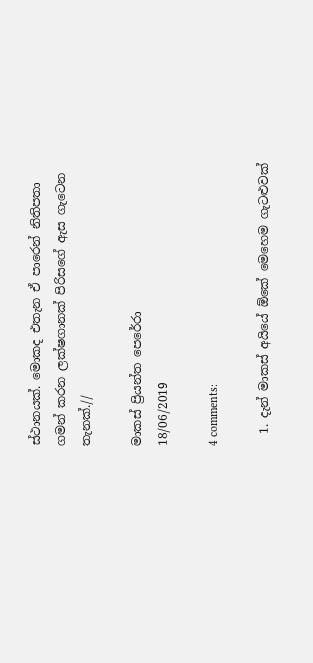ස්ථානයක්. මොකද එතැන ඒ පාරෙන් නිතිපතා ගමන් කරන ලක්ෂගානක් පිරිසගේ ඇස ගැටෙන තැනක්.//

මාකස් ප්‍රියන්ත පෙරේරා
18/06/2019

4 comments:

  1. දැන් මාකස් අයියේ ඕකේ මෙහෙම ගැටළුවක්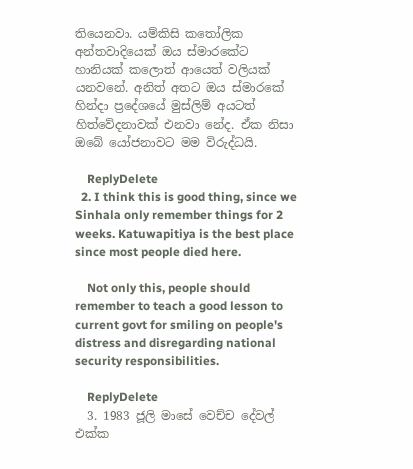තියෙනවා. යම්කිසි කතෝලික අන්තවාදියෙක් ඔය ස්මාරකේට හානියක් කලොත් ආයෙත් වලියක් යනවනේ. අනිත් අතට ඔය ස්මාරකේ හින්දා ප්‍රදේශයේ මුස්ලිම් අයටත් හිත්වේදනාවක් එනවා නේද. ඒක නිසා ඔබේ යෝජනාවට මම විරුද්ධයි.

    ReplyDelete
  2. I think this is good thing, since we Sinhala only remember things for 2 weeks. Katuwapitiya is the best place since most people died here.

    Not only this, people should remember to teach a good lesson to current govt for smiling on people's distress and disregarding national security responsibilities.

    ReplyDelete
  3. 1983 ජූලි මාසේ වෙච්ච දේවල් එක්ක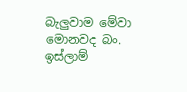බැලුවාම මේවා මොනවද බං. ඉස්ලාම්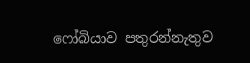ෆෝබියාව පතුරන්නැතුව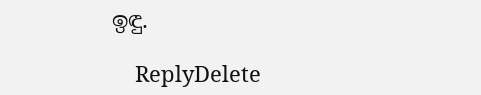ඉඳු.

    ReplyDelete